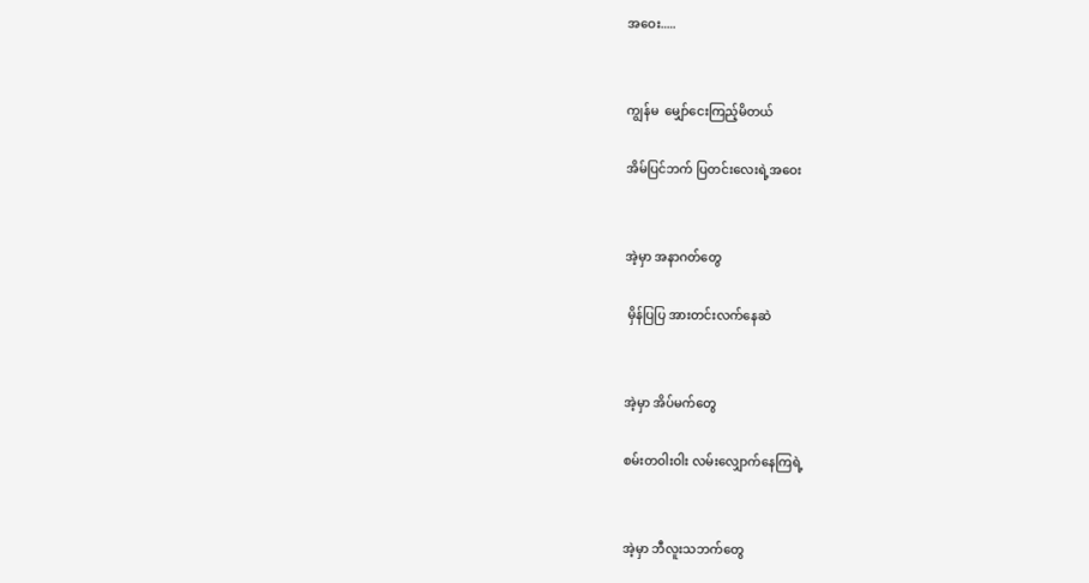အဝေး.....


ကျွန်မ  မျှော်ငေးကြည့်မိတယ်

အိမ်ပြင်ဘက် ပြတင်းလေးရဲ့အဝေး


အဲ့မှာ အနာဂတ်တွေ

 မှိန်ပြပြ အားတင်းလက်နေဆဲ


အဲ့မှာ အိပ်မက်တွေ

စမ်းတဝါးဝါး လမ်းလျှောက်နေကြရဲ့


အဲ့မှာ ဘီလူးသဘက်တွေ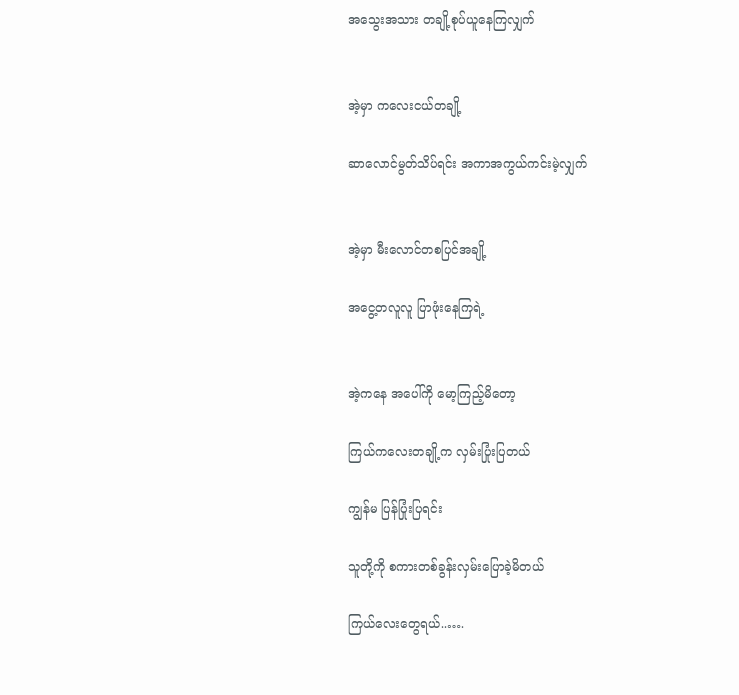အသွေးအသား တချို့စုပ်ယူနေကြလျှက်


အဲ့မှာ ကလေးငယ်တချို့

ဆာလောင်မွတ်သိပ်ရင်း အကာအကွယ်ကင်းမဲ့လျှက်


အဲ့မှာ မီးလောင်တစပြင်အချို့

အငွေ့တလူလူ ပြာဖုံးနေကြရဲ့


အဲ့ကနေ အပေါ်ကို မော့ကြည့်မိတော့

ကြယ်ကလေးတချို့က လှမ်းပြုံးပြတယ်

ကျွန်မ ပြန်ပြုံးပြရင်း

သူတို့ကို စကားတစ်ခွန်းလှမ်းပြောခဲ့မိတယ်

ကြယ်လေးတွေရယ်..….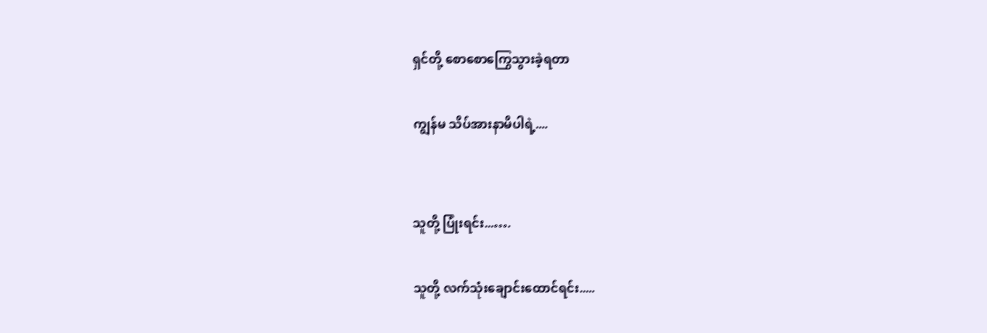ရှင်တို့ စောစောကြွေသွားခဲ့ရတာ

ကျွန်မ သိပ်အားနာမိပါရဲ့....


သူတို့ ပြုံးရင်း...….

သူတို့ လက်သုံးချောင်းထောင်ရင်း.....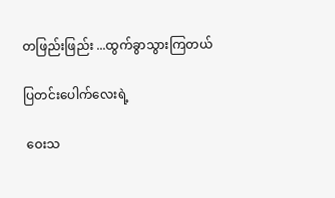တဖြည်းဖြည်း ...ထွက်ခွာသွားကြတယ်

ပြတင်းပေါက်လေးရဲ့

 ဝေးသ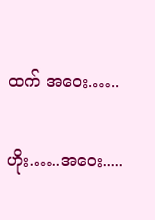ထက် အဝေး.…..

ဟိုး.…..အဝေး.....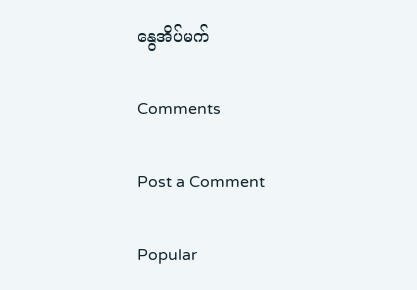နွေအိပ်မက်

Comments

Post a Comment

Popular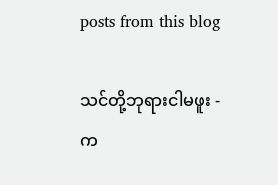posts from this blog

သင်တို့ဘုရားငါမဖူး - က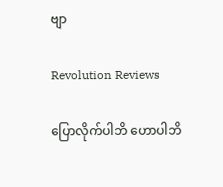ဗျာ

Revolution Reviews

ပြောလိုက်ပါဘိ ဟောပါဘိ